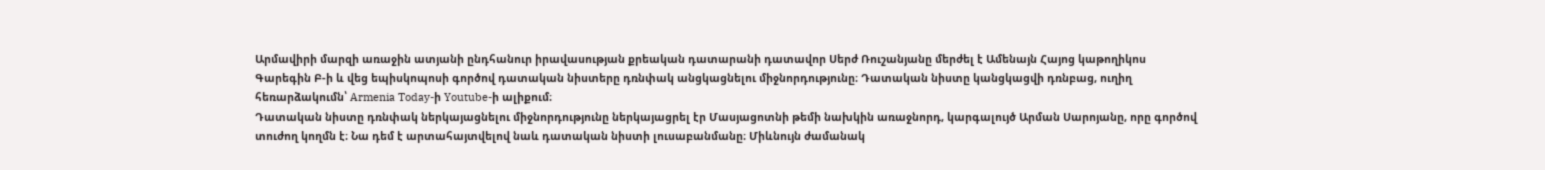Արմավիրի մարզի առաջին ատյանի ընդհանուր իրավասության քրեական դատարանի դատավոր Սերժ Ռուշանյանը մերժել է Ամենայն Հայոց կաթողիկոս Գարեգին Բ-ի և վեց եպիսկոպոսի գործով դատական նիստերը դռնփակ անցկացնելու միջնորդությունը։ Դատական նիստը կանցկացվի դռնբաց, ուղիղ հեռարձակումն՝ Armenia Today-ի Youtube-ի ալիքում։
Դատական նիստը դռնփակ ներկայացնելու միջնորդությունը ներկայացրել էր Մասյացոտնի թեմի նախկին առաջնորդ, կարգալույծ Արման Սարոյանը, որը գործով տուժող կողմն է։ Նա դեմ է արտահայտվելով նաև դատական նիստի լուսաբանմանը։ Միևնույն ժամանակ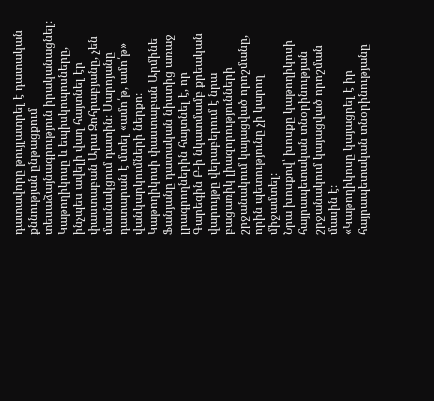դատավորը թույլատրել է դատական քննության ընթացքում տեսաձայնագրություն իրականացնել։
Կաթողիկոսը և եպիսկոպոսները, ինչպես ավելի վաղ հայտնել էր փաստաբան Արա Զոհրաբյանը, չեն մասնակցում դատին։ Սարոյանը դատարան է մտել «ամո՛թ, ամո՛թ» վանկարկումների ներքո։
Կաթողիկոսի փաստաբան Արմինե Ֆանյանը դատական նիստից առաջ լրագրողներին հայտնել է, որ Գարեգին Բ-ի նկատմամբ քրեական վարույթը վերաբերում է նրա բացառիկ լիազորությունների շրջանակում կայացված որոշմանը, որին պետությունը չի կարող միջամտել։
Նրա խոսքով՝ խոսքը կաթողիկոսի հայրապետական տնօրինության շրջանակում կայացված որոշման մասին է։
«Կաթողիկոսը կայացրել է իր հայրապետական տնօրինությանը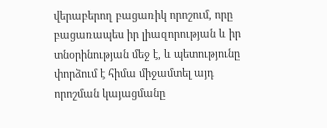վերաբերող բացառիկ որոշում, որը բացառապես իր լիազորության և իր տնօրինության մեջ է, և պետությունը փորձում է հիմա միջամտել այդ որոշման կայացմանը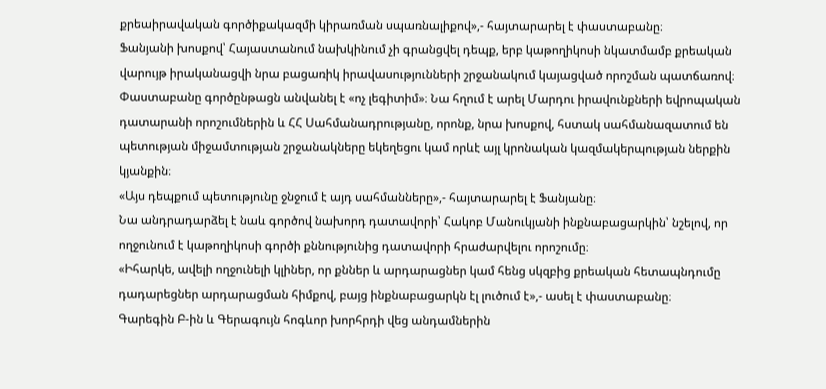քրեաիրավական գործիքակազմի կիրառման սպառնալիքով»,- հայտարարել է փաստաբանը։
Ֆանյանի խոսքով՝ Հայաստանում նախկինում չի գրանցվել դեպք, երբ կաթողիկոսի նկատմամբ քրեական վարույթ իրականացվի նրա բացառիկ իրավասությունների շրջանակում կայացված որոշման պատճառով։
Փաստաբանը գործընթացն անվանել է «ոչ լեգիտիմ»։ Նա հղում է արել Մարդու իրավունքների եվրոպական դատարանի որոշումներին և ՀՀ Սահմանադրությանը, որոնք, նրա խոսքով, հստակ սահմանազատում են պետության միջամտության շրջանակները եկեղեցու կամ որևէ այլ կրոնական կազմակերպության ներքին կյանքին։
«Այս դեպքում պետությունը ջնջում է այդ սահմանները»,- հայտարարել է Ֆանյանը։
Նա անդրադարձել է նաև գործով նախորդ դատավորի՝ Հակոբ Մանուկյանի ինքնաբացարկին՝ նշելով, որ ողջունում է կաթողիկոսի գործի քննությունից դատավորի հրաժարվելու որոշումը։
«Իհարկե, ավելի ողջունելի կլիներ, որ քններ և արդարացներ կամ հենց սկզբից քրեական հետապնդումը դադարեցներ արդարացման հիմքով, բայց ինքնաբացարկն էլ լուծում է»,- ասել է փաստաբանը։
Գարեգին Բ-ին և Գերագույն հոգևոր խորհրդի վեց անդամներին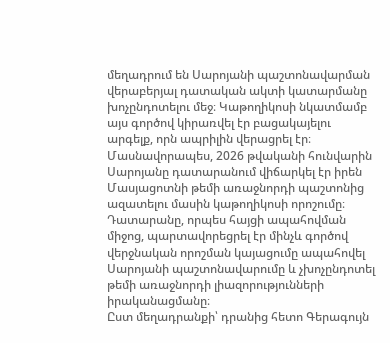մեղադրում են Սարոյանի պաշտոնավարման վերաբերյալ դատական ակտի կատարմանը խոչընդոտելու մեջ։ Կաթողիկոսի նկատմամբ այս գործով կիրառվել էր բացակայելու արգելք, որն ապրիլին վերացրել էր։
Մասնավորապես, 2026 թվականի հունվարին Սարոյանը դատարանում վիճարկել էր իրեն Մասյացոտնի թեմի առաջնորդի պաշտոնից ազատելու մասին կաթողիկոսի որոշումը։ Դատարանը, որպես հայցի ապահովման միջոց, պարտավորեցրել էր մինչև գործով վերջնական որոշման կայացումը ապահովել Սարոյանի պաշտոնավարումը և չխոչընդոտել թեմի առաջնորդի լիազորությունների իրականացմանը։
Ըստ մեղադրանքի՝ դրանից հետո Գերագույն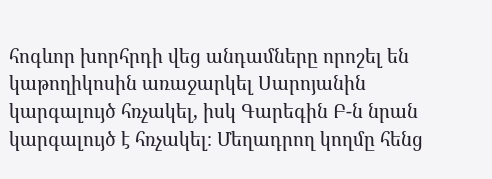հոգևոր խորհրդի վեց անդամները որոշել են կաթողիկոսին առաջարկել Սարոյանին կարգալույծ հռչակել, իսկ Գարեգին Բ-ն նրան կարգալույծ է հռչակել։ Մեղադրող կողմը հենց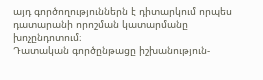այդ գործողություններն է դիտարկում որպես դատարանի որոշման կատարմանը խոչընդոտում։
Դատական գործընթացը իշխանություն-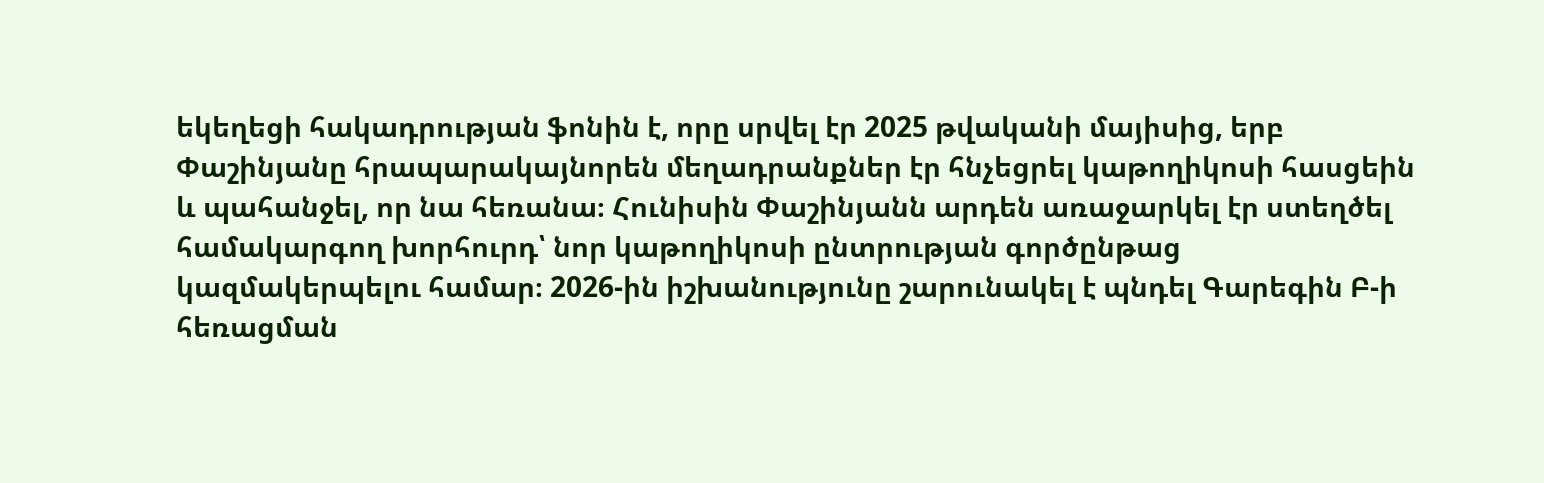եկեղեցի հակադրության ֆոնին է, որը սրվել էր 2025 թվականի մայիսից, երբ Փաշինյանը հրապարակայնորեն մեղադրանքներ էր հնչեցրել կաթողիկոսի հասցեին և պահանջել, որ նա հեռանա։ Հունիսին Փաշինյանն արդեն առաջարկել էր ստեղծել համակարգող խորհուրդ՝ նոր կաթողիկոսի ընտրության գործընթաց կազմակերպելու համար։ 2026-ին իշխանությունը շարունակել է պնդել Գարեգին Բ-ի հեռացման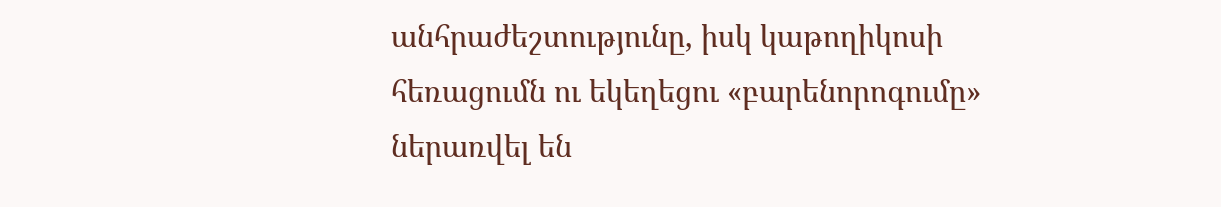անհրաժեշտությունը, իսկ կաթողիկոսի հեռացումն ու եկեղեցու «բարենորոգումը» ներառվել են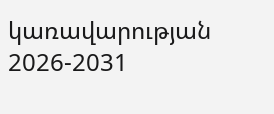կառավարության 2026-2031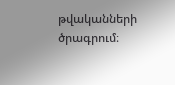թվականների ծրագրում։